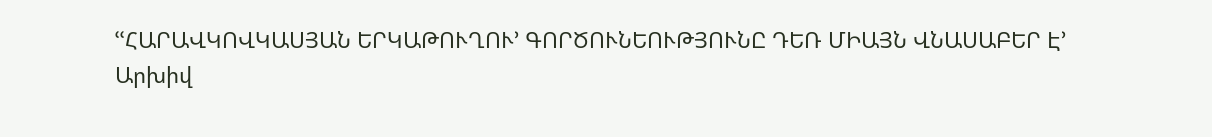ՙՙՀԱՐԱՎԿՈՎԿԱՍՅԱՆ ԵՐԿԱԹՈՒՂՈՒ՚ ԳՈՐԾՈՒՆԵՈՒԹՅՈՒՆԸ ԴԵՌ ՄԻԱՅՆ ՎՆԱՍԱԲԵՐ Է՚
Արխիվ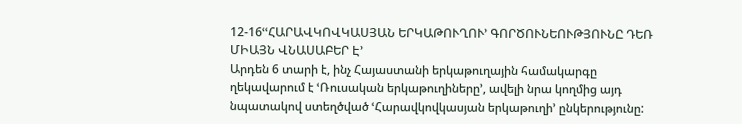12-16ՙՙՀԱՐԱՎԿՈՎԿԱՍՅԱՆ ԵՐԿԱԹՈՒՂՈՒ՚ ԳՈՐԾՈՒՆԵՈՒԹՅՈՒՆԸ ԴԵՌ ՄԻԱՅՆ ՎՆԱՍԱԲԵՐ Է՚
Արդեն 6 տարի է, ինչ Հայաստանի երկաթուղային համակարգը ղեկավարում է ՙՌուսական երկաթուղիները՚, ավելի նրա կողմից այդ նպատակով ստեղծված ՙՀարավկովկասյան երկաթուղի՚ ընկերությունը: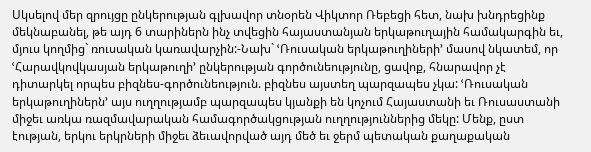Սկսելով մեր զրույցը ընկերության գլխավոր տնօրեն Վիկտոր Ռեբեցի հետ, նախ խնդրեցինք մեկնաբանել, թե այդ 6 տարիներն ինչ տվեցին հայաստանյան երկաթուղային համակարգին եւ, մյուս կողմից` ռուսական կառավարչին:-Նախ` ՙՌուսական երկաթուղիների՚ մասով նկատեմ, որ ՙՀարավկովկասյան երկաթուղի՚ ընկերության գործունեությունը, ցավոք, հնարավոր չէ դիտարկել որպես բիզնես-գործունեություն. բիզնես այստեղ պարզապես չկա: ՙՌուսական երկաթուղիներն՚ այս ուղղությամբ պարզապես կյանքի են կոչում Հայաստանի եւ Ռուսաստանի միջեւ առկա ռազմավարական համագործակցության ուղղություններից մեկը: Մենք, ըստ էության, երկու երկրների միջեւ ձեւավորված այդ մեծ եւ ջերմ պետական քաղաքական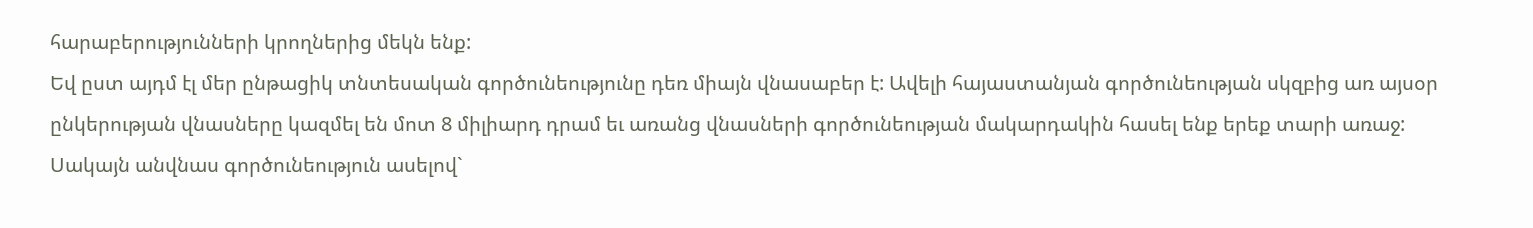հարաբերությունների կրողներից մեկն ենք:
Եվ ըստ այդմ էլ մեր ընթացիկ տնտեսական գործունեությունը դեռ միայն վնասաբեր է: Ավելի հայաստանյան գործունեության սկզբից առ այսօր ընկերության վնասները կազմել են մոտ 8 միլիարդ դրամ եւ առանց վնասների գործունեության մակարդակին հասել ենք երեք տարի առաջ: Սակայն անվնաս գործունեություն ասելով`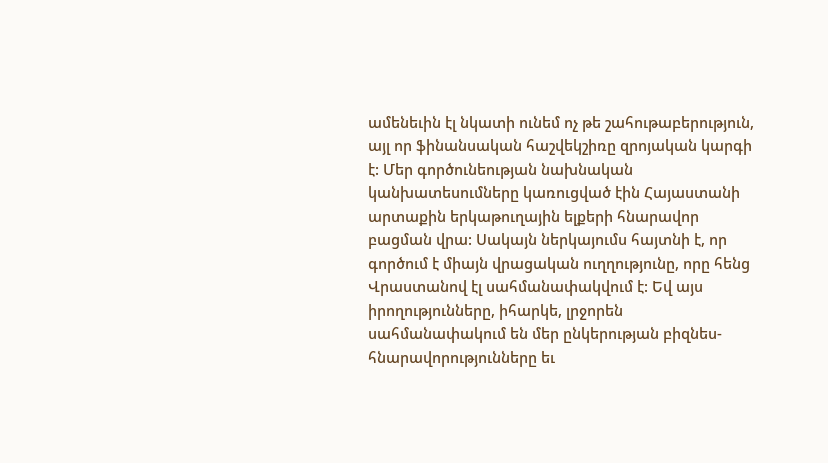ամենեւին էլ նկատի ունեմ ոչ թե շահութաբերություն, այլ որ ֆինանսական հաշվեկշիռը զրոյական կարգի է: Մեր գործունեության նախնական կանխատեսումները կառուցված էին Հայաստանի արտաքին երկաթուղային ելքերի հնարավոր բացման վրա: Սակայն ներկայումս հայտնի է, որ գործում է միայն վրացական ուղղությունը, որը հենց Վրաստանով էլ սահմանափակվում է: Եվ այս իրողությունները, իհարկե, լրջորեն սահմանափակում են մեր ընկերության բիզնես-հնարավորությունները եւ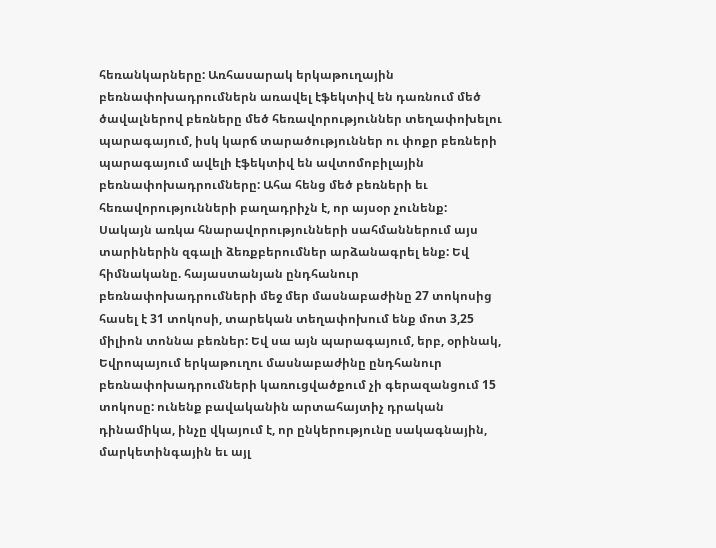հեռանկարները: Առհասարակ երկաթուղային բեռնափոխադրումներն առավել էֆեկտիվ են դառնում մեծ ծավալներով բեռները մեծ հեռավորություններ տեղափոխելու պարագայում, իսկ կարճ տարածություններ ու փոքր բեռների պարագայում ավելի էֆեկտիվ են ավտոմոբիլային բեռնափոխադրումները: Ահա հենց մեծ բեռների եւ հեռավորությունների բաղադրիչն է, որ այսօր չունենք:
Սակայն առկա հնարավորությունների սահմաններում այս տարիներին զգալի ձեռքբերումներ արձանագրել ենք: Եվ հիմնականը. հայաստանյան ընդհանուր բեռնափոխադրումների մեջ մեր մասնաբաժինը 27 տոկոսից հասել է 31 տոկոսի, տարեկան տեղափոխում ենք մոտ 3,25 միլիոն տոննա բեռներ: Եվ սա այն պարագայում, երբ, օրինակ, Եվրոպայում երկաթուղու մասնաբաժինը ընդհանուր բեռնափոխադրումների կառուցվածքում չի գերազանցում 15 տոկոսը: ունենք բավականին արտահայտիչ դրական դինամիկա, ինչը վկայում է, որ ընկերությունը սակագնային, մարկետինգային եւ այլ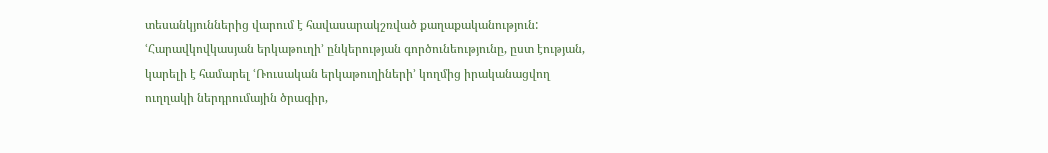տեսանկյուններից վարում է հավասարակշռված քաղաքականություն:
ՙՀարավկովկասյան երկաթուղի՚ ընկերության գործունեությունը, ըստ էության, կարելի է համարել ՙՌուսական երկաթուղիների՚ կողմից իրականացվող ուղղակի ներդրումային ծրագիր,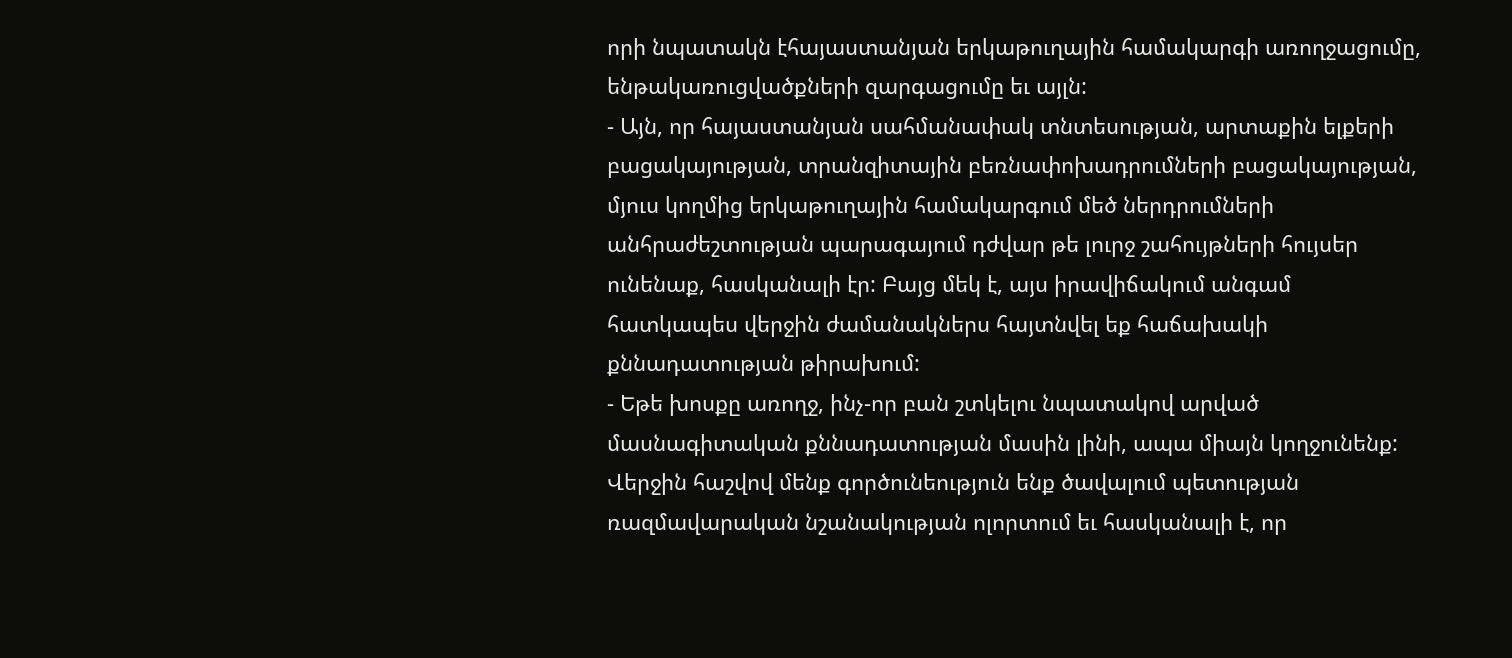որի նպատակն էհայաստանյան երկաթուղային համակարգի առողջացումը, ենթակառուցվածքների զարգացումը եւ այլն:
- Այն, որ հայաստանյան սահմանափակ տնտեսության, արտաքին ելքերի բացակայության, տրանզիտային բեռնափոխադրումների բացակայության, մյուս կողմից երկաթուղային համակարգում մեծ ներդրումների անհրաժեշտության պարագայում դժվար թե լուրջ շահույթների հույսեր ունենաք, հասկանալի էր: Բայց մեկ է, այս իրավիճակում անգամ հատկապես վերջին ժամանակներս հայտնվել եք հաճախակի քննադատության թիրախում:
- Եթե խոսքը առողջ, ինչ-որ բան շտկելու նպատակով արված մասնագիտական քննադատության մասին լինի, ապա միայն կողջունենք: Վերջին հաշվով մենք գործունեություն ենք ծավալում պետության ռազմավարական նշանակության ոլորտում եւ հասկանալի է, որ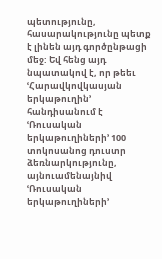պետությունը, հասարակությունը պետք է լինեն այդ գործընթացի մեջ: Եվ հենց այդ նպատակով է, որ թեեւ ՙՀարավկովկասյան երկաթուղին՚ հանդիսանում է ՙՌուսական երկաթուղիների՚ 100 տոկոսանոց դուստր ձեռնարկությունը, այնուամենայնիվ ՙՌուսական երկաթուղիների՚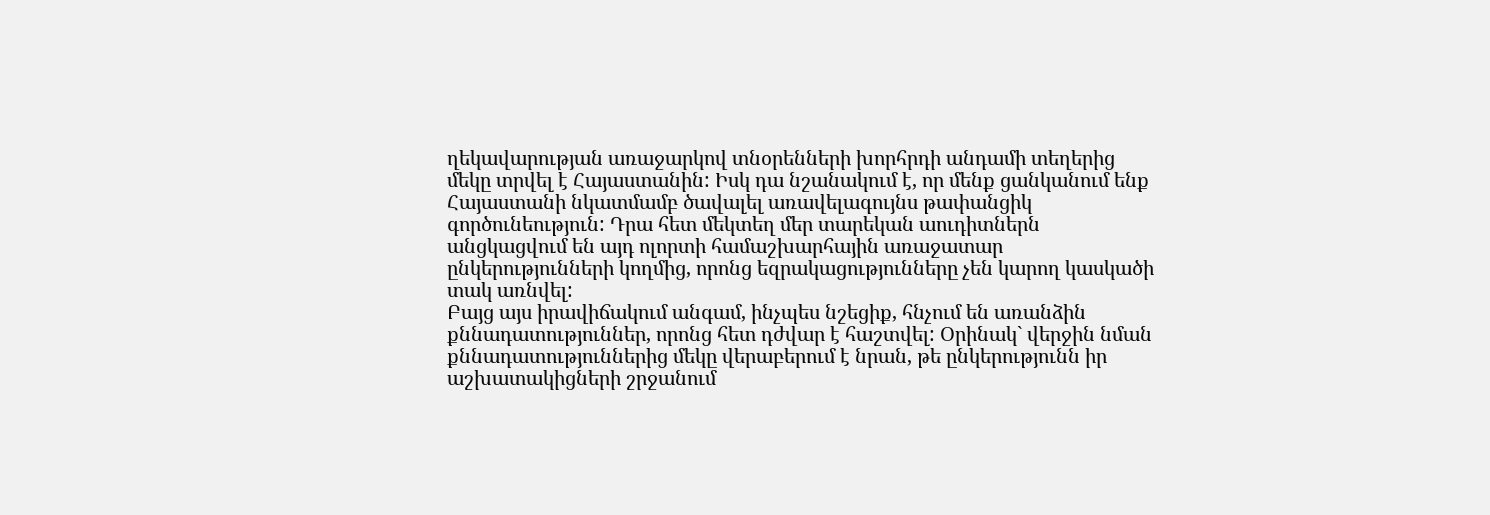ղեկավարության առաջարկով տնօրենների խորհրդի անդամի տեղերից մեկը տրվել է Հայաստանին: Իսկ դա նշանակում է, որ մենք ցանկանում ենք Հայաստանի նկատմամբ ծավալել առավելագույնս թափանցիկ գործունեություն: Դրա հետ մեկտեղ մեր տարեկան աուդիտներն անցկացվում են այդ ոլորտի համաշխարհային առաջատար ընկերությունների կողմից, որոնց եզրակացությունները չեն կարող կասկածի տակ առնվել:
Բայց այս իրավիճակում անգամ, ինչպես նշեցիք, հնչում են առանձին քննադատություններ, որոնց հետ դժվար է հաշտվել: Օրինակ` վերջին նման քննադատություններից մեկը վերաբերում է նրան, թե ընկերությունն իր աշխատակիցների շրջանում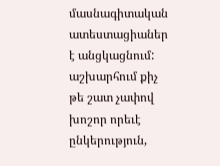մասնագիտական ատեստացիաներ է անցկացնում: աշխարհում քիչ թե շատ չափով խոշոր որեւէ ընկերություն,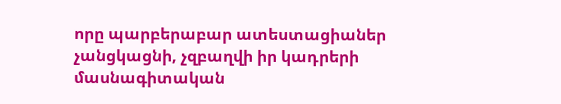որը պարբերաբար ատեստացիաներ չանցկացնի, չզբաղվի իր կադրերի մասնագիտական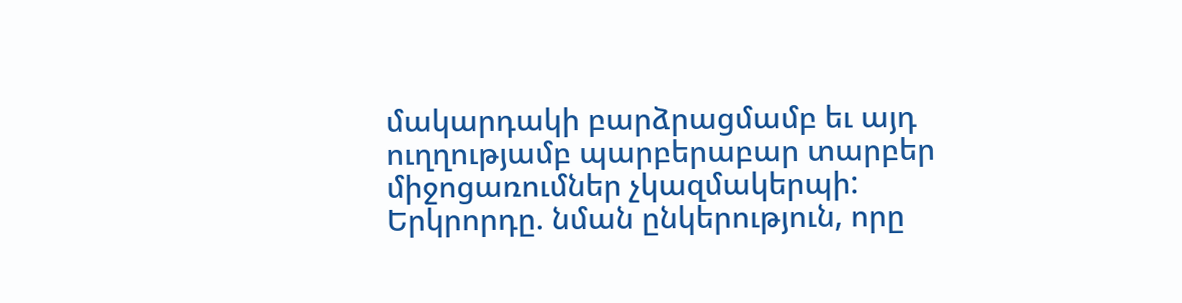մակարդակի բարձրացմամբ եւ այդ ուղղությամբ պարբերաբար տարբեր միջոցառումներ չկազմակերպի: Երկրորդը. նման ընկերություն, որը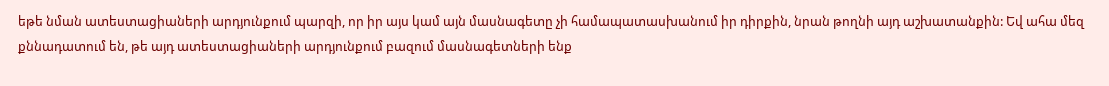եթե նման ատեստացիաների արդյունքում պարզի, որ իր այս կամ այն մասնագետը չի համապատասխանում իր դիրքին, նրան թողնի այդ աշխատանքին: Եվ ահա մեզ քննադատում են, թե այդ ատեստացիաների արդյունքում բազում մասնագետների ենք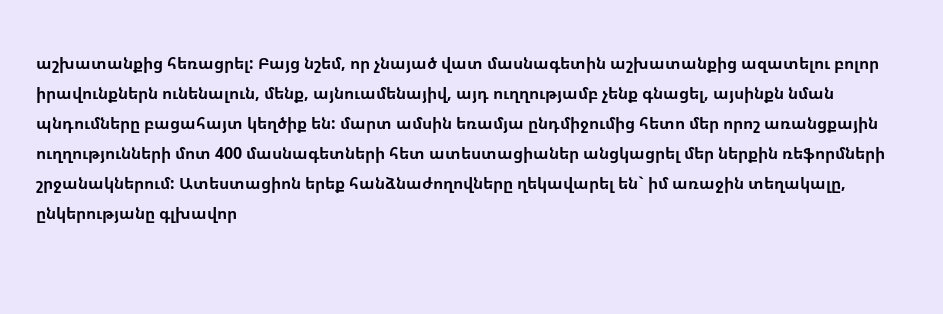աշխատանքից հեռացրել: Բայց նշեմ, որ չնայած վատ մասնագետին աշխատանքից ազատելու բոլոր իրավունքներն ունենալուն, մենք, այնուամենայիվ, այդ ուղղությամբ չենք գնացել, այսինքն նման պնդումները բացահայտ կեղծիք են: մարտ ամսին եռամյա ընդմիջումից հետո մեր որոշ առանցքային ուղղությունների մոտ 400 մասնագետների հետ ատեստացիաներ անցկացրել մեր ներքին ռեֆորմների շրջանակներում: Ատեստացիոն երեք հանձնաժողովները ղեկավարել են` իմ առաջին տեղակալը, ընկերությանը գլխավոր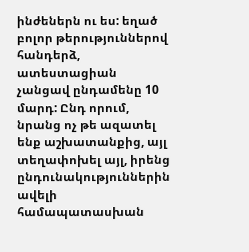ինժեներն ու ես: եղած բոլոր թերություններով հանդերձ, ատեստացիան չանցավ ընդամենը 10 մարդ: Ընդ որում, նրանց ոչ թե ազատել ենք աշխատանքից, այլ տեղափոխել այլ, իրենց ընդունակություններին ավելի համապատասխան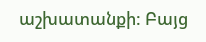աշխատանքի: Բայց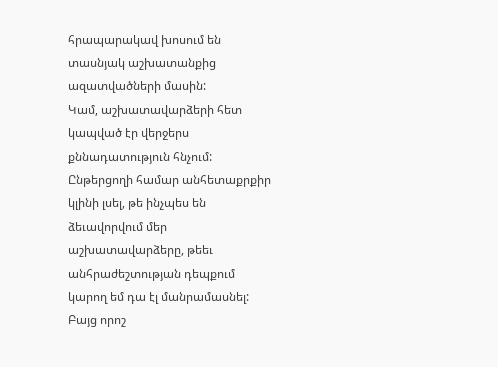հրապարակավ խոսում են տասնյակ աշխատանքից ազատվածների մասին:
Կամ, աշխատավարձերի հետ կապված էր վերջերս քննադատություն հնչում: Ընթերցողի համար անհետաքրքիր կլինի լսել, թե ինչպես են ձեւավորվում մեր աշխատավարձերը, թեեւ անհրաժեշտության դեպքում կարող եմ դա էլ մանրամասնել: Բայց որոշ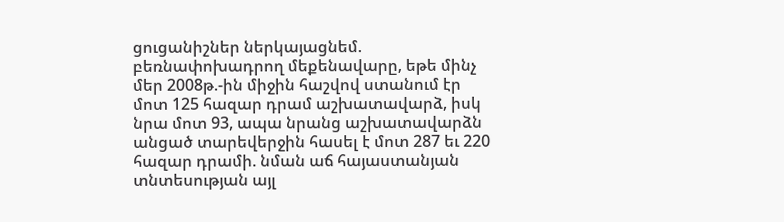ցուցանիշներ ներկայացնեմ. բեռնափոխադրող մեքենավարը, եթե մինչ մեր 2008թ.-ին միջին հաշվով ստանում էր մոտ 125 հազար դրամ աշխատավարձ, իսկ նրա մոտ 93, ապա նրանց աշխատավարձն անցած տարեվերջին հասել է մոտ 287 եւ 220 հազար դրամի. նման աճ հայաստանյան տնտեսության այլ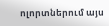ոլորտներում այս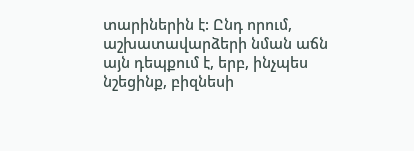տարիներին է: Ընդ որում, աշխատավարձերի նման աճն այն դեպքում է, երբ, ինչպես նշեցինք, բիզնեսի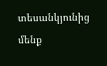տեսանկյունից մենք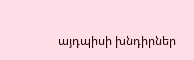այդպիսի խնդիրներ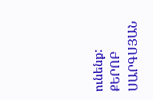ունենք:
ՔԵՐՈԲ ՍԱՐԳՍՅԱՆ